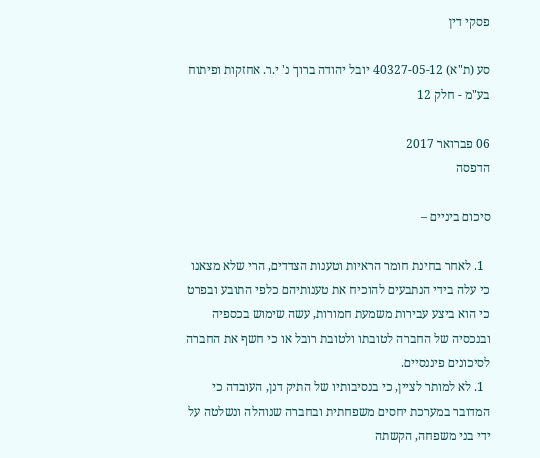פסקי דין

סע (ת"א) 40327-05-12 יובל יהודה ברוך נ' י.ר. אחזקות ופיתוח בע"מ - חלק 12

06 פברואר 2017
הדפסה

סיכום ביניים –

  1. לאחר בחינת חומר הראיות וטענות הצדדים, הרי שלא מצאנו כי עלה בידי הנתבעים להוכיח את טענותיהם כלפי התובע ובפרט כי הוא ביצע עבירות משמעת חמורות, עשה שימוש בכספיה ובנכסיה של החברה לטובתו ולטובת רובל או כי חשף את החברה לסיכונים פיננסיים.
  1. לא למותר לציין, כי בנסיבותיו של התיק דנן, העובדה כי המדובר במערכת יחסים משפחתית ובחברה שנוהלה ונשלטה על ידי בני משפחה, הקשתה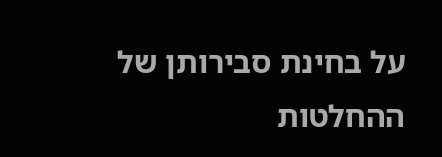על בחינת סבירותן של ההחלטות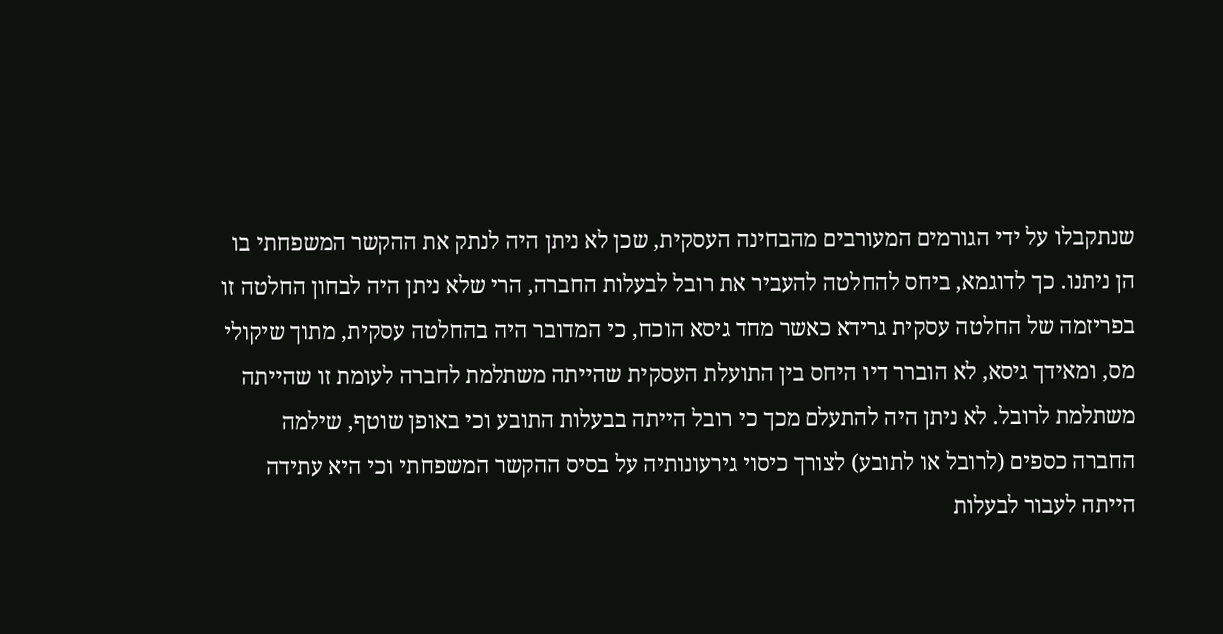שנתקבלו על ידי הגורמים המעורבים מהבחינה העסקית, שכן לא ניתן היה לנתק את ההקשר המשפחתי בו הן ניתנו. כך לדוגמא, ביחס להחלטה להעביר את רובל לבעלות החברה, הרי שלא ניתן היה לבחון החלטה זו בפריזמה של החלטה עסקית גרידא כאשר מחד גיסא הוכח, כי המדובר היה בהחלטה עסקית, מתוך שיקולי מס, ומאידך גיסא, לא הוברר דיו היחס בין התועלת העסקית שהייתה משתלמת לחברה לעומת זו שהייתה משתלמת לרובל. לא ניתן היה להתעלם מכך כי רובל הייתה בבעלות התובע וכי באופן שוטף, שילמה החברה כספים (לרובל או לתובע) לצורך כיסוי גירעונותיה על בסיס ההקשר המשפחתי וכי היא עתידה הייתה לעבור לבעלות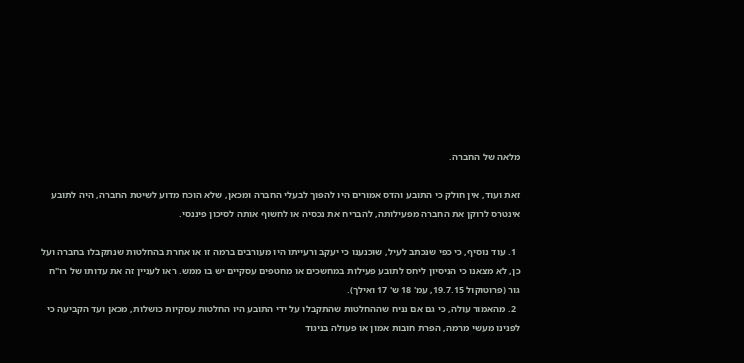מלאה של החברה.

זאת ועוד, אין חולק כי התובע והדס אמורים היו להפוך לבעלי החברה ומכאן, שלא הוכח מדוע לשיטת החברה, היה לתובע אינטרס לרוקן את החברה מפעילותה, להבריח את נכסיה או לחשוף אותה לסיכון פיננסי.

  1. עוד נוסיף, כי כפי שנכתב לעיל, שוכנענו כי יעקב ורעייתו היו מעורבים ברמה זו או אחרת בהחלטות שנתקבלו בחברה ועל כן, לא מצאנו כי הניסיון ליחס לתובע פעילות במחשכים או מחטפים עסקיים יש בו ממש. ראו לעניין זה את עדותו של רו"ח גור (פרוטוקול 19.7.15, עמ' 18 ש' 17 ואילך).
  2. מהאמור עולה, כי גם אם נניח שההחלטות שהתקבלו על ידי התובע היו החלטות עסקיות כושלות, מכאן ועד הקביעה כי לפנינו מעשי מרמה, הפרת חובות אמון או פעולה בניגוד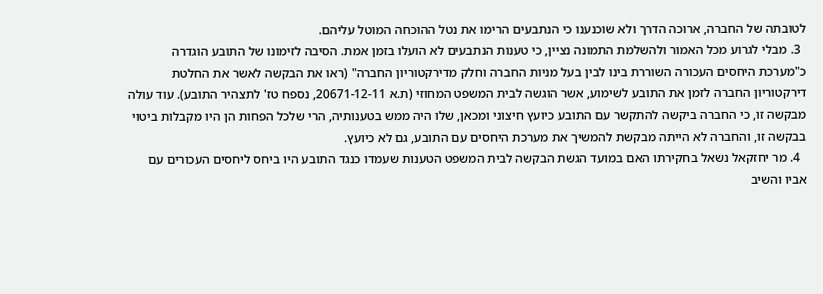לטובתה של החברה, ארוכה הדרך ולא שוכנענו כי הנתבעים הרימו את נטל ההוכחה המוטל עליהם.
  3. מבלי לגרוע מכל האמור ולהשלמת התמונה נציין, כי טענות הנתבעים לא הועלו בזמן אמת. הסיבה לזימונו של התובע הוגדרה כ"מערכת היחסים העכורה השוררת בינו לבין בעל מניות החברה וחלק מדירקטוריון החברה" (ראו את הבקשה לאשר את החלטת דירקטוריון החברה לזמן את התובע לשימוע, אשר הוגשה לבית המשפט המחוזי (ת.א 20671-12-11, נספח טז' לתצהיר התובע). עוד עולה מבקשה זו, כי החברה ביקשה להתקשר עם התובע כיועץ חיצוני ומכאן, שלו היה ממש בטענותיה, הרי שלכל הפחות הן היו מקבלות ביטוי בבקשה זו, והחברה לא הייתה מבקשת להמשיך את מערכת היחסים עם התובע, גם לא כיועץ.
  4. מר יחזקאל נשאל בחקירתו האם במועד הגשת הבקשה לבית המשפט הטענות שעמדו כנגד התובע היו ביחס ליחסים העכורים עם אביו והשיב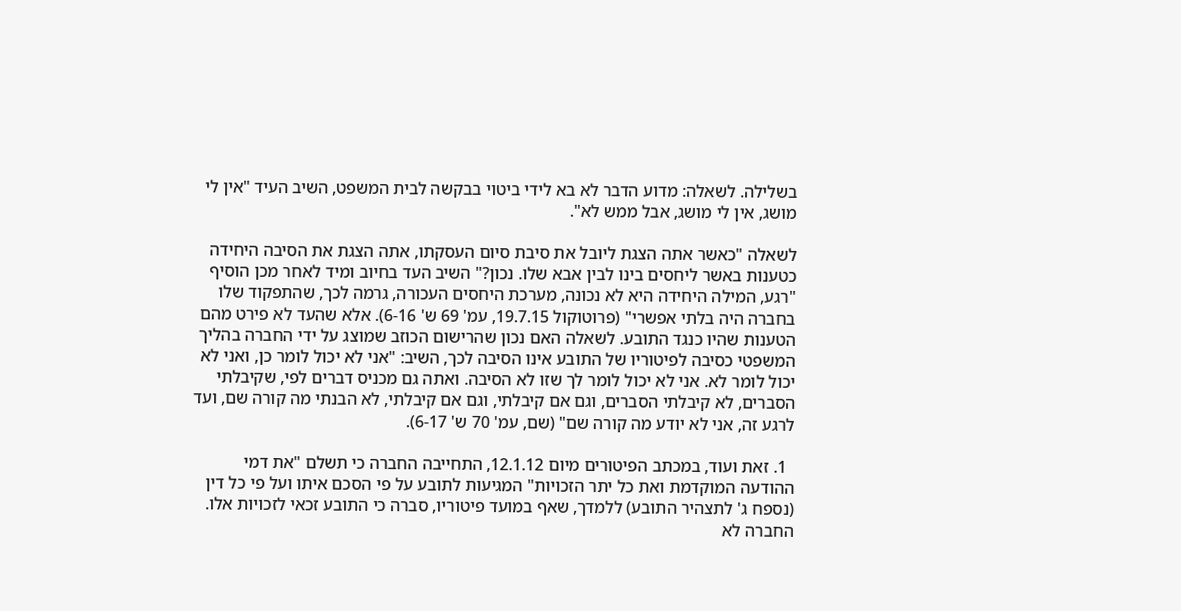בשלילה. לשאלה: מדוע הדבר לא בא לידי ביטוי בבקשה לבית המשפט, השיב העיד "אין לי מושג, אין לי מושג, אבל ממש לא".

לשאלה "כאשר אתה הצגת ליובל את סיבת סיום העסקתו, אתה הצגת את הסיבה היחידה כטענות באשר ליחסים בינו לבין אבא שלו. נכון?" השיב העד בחיוב ומיד לאחר מכן הוסיף "רגע, המילה היחידה היא לא נכונה, מערכת היחסים העכורה, גרמה לכך, שהתפקוד שלו בחברה היה בלתי אפשרי" (פרוטוקול 19.7.15, עמ' 69 ש' 6-16). אלא שהעד לא פירט מהם הטענות שהיו כנגד התובע. לשאלה האם נכון שהרישום הכוזב שמוצג על ידי החברה בהליך המשפטי כסיבה לפיטוריו של התובע אינו הסיבה לכך, השיב: "אני לא יכול לומר כן, ואני לא יכול לומר לא. אני לא יכול לומר לך שזו לא הסיבה. ואתה גם מכניס דברים לפי, שקיבלתי הסברים, לא קיבלתי הסברים, וגם אם קיבלתי, וגם אם קיבלתי, לא הבנתי מה קורה שם, ועד לרגע זה, אני לא יודע מה קורה שם" (שם, עמ' 70 ש' 6-17).

  1. זאת ועוד, במכתב הפיטורים מיום 12.1.12, התחייבה החברה כי תשלם "את דמי ההודעה המוקדמת ואת כל יתר הזכויות" המגיעות לתובע על פי הסכם איתו ועל פי כל דין (נספח ג' לתצהיר התובע) ללמדך, שאף במועד פיטוריו, סברה כי התובע זכאי לזכויות אלו. החברה לא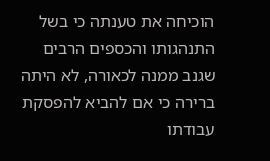הוכיחה את טענתה כי בשל התנהגותו והכספים הרבים שגנב ממנה לכאורה, לא היתה ברירה כי אם להביא להפסקת עבודתו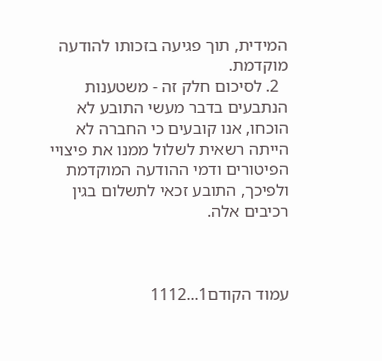המידית, תוך פגיעה בזכותו להודעה מוקדמת.
  2. לסיכום חלק זה - משטענות הנתבעים בדבר מעשי התובע לא הוכחו, אנו קובעים כי החברה לא הייתה רשאית לשלול ממנו את פיצויי הפיטורים ודמי ההודעה המוקדמת ולפיכך, התובע זכאי לתשלום בגין רכיבים אלה.



עמוד הקודם1...1112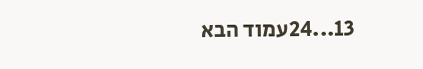13...24עמוד הבא